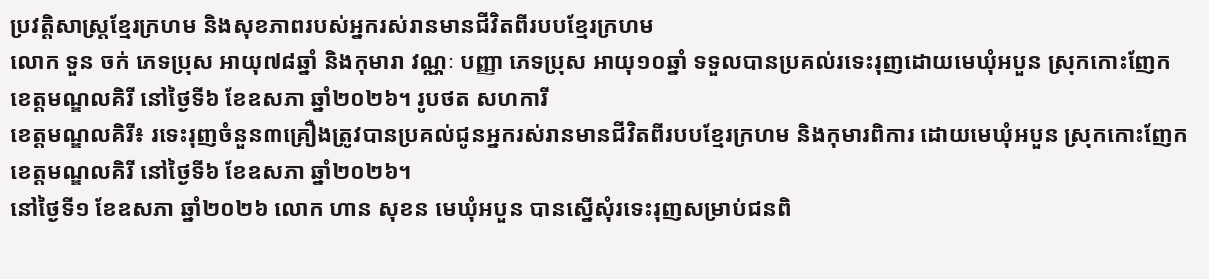ប្រវត្តិសាស្រ្តខ្មែរក្រហម និងសុខភាពរបស់អ្នករស់រានមានជីវិតពីរបបខ្មែរក្រហម
លោក ទួន ចក់ ភេទប្រុស អាយុ៧៨ឆ្នាំ និងកុមារា វណ្ណៈ បញ្ញា ភេទប្រុស អាយុ១០ឆ្នាំ ទទួលបានប្រគល់រទេះរុញដោយមេឃុំអបួន ស្រុកកោះញែក ខេត្តមណ្ឌលគិរី នៅថ្ងៃទី៦ ខែឧសភា ឆ្នាំ២០២៦។ រូបថត សហការី
ខេត្ដមណ្ឌលគិរី៖ រទេះរុញចំនួន៣គ្រឿងត្រូវបានប្រគល់ជូនអ្នករស់រានមានជីវិតពីរបបខ្មែរក្រហម និងកុមារពិការ ដោយមេឃុំអបួន ស្រុកកោះញែក ខេត្តមណ្ឌលគិរី នៅថ្ងៃទី៦ ខែឧសភា ឆ្នាំ២០២៦។
នៅថ្ងៃទី១ ខែឧសភា ឆ្នាំ២០២៦ លោក ហាន សុខន មេឃុំអបួន បានស្នើសុំរទេះរុញសម្រាប់ជនពិ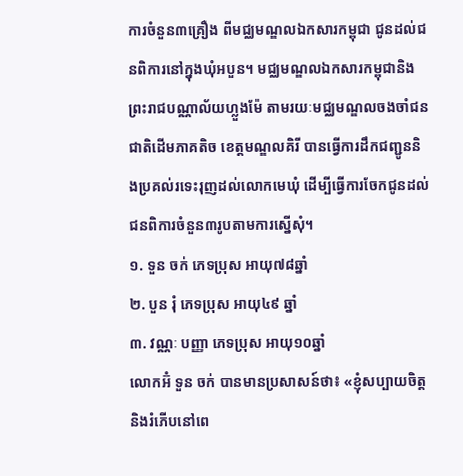ការចំនួន៣គ្រឿង ពីមជ្ឈមណ្ឌលឯកសារកម្ពុជា ជូនដល់ជនពិការនៅក្នុងឃុំអបួន។ មជ្ឈមណ្ឌលឯកសារកម្ពុជានិងព្រះរាជបណ្ណាល័យហ្លួងម៉ែ តាមរយៈមជ្ឈមណ្ឌលចងចាំជនជាតិដើមភាគតិច ខេត្តមណ្ឌលគិរី បានធ្វើការដឹកជញ្ជូននិងប្រគល់រទេះរុញដល់លោកមេឃុំ ដើម្បីធ្វើការចែកជូនដល់ជនពិការចំនួន៣រូបតាមការស្នើសុំ។
១. ទួន ចក់ ភេទប្រុស អាយុ៧៨ឆ្នាំ
២. បួន រុំ ភេទប្រុស អាយុ៤៩ ឆ្នាំ
៣. វណ្ណៈ បញ្ញា ភេទប្រុស អាយុ១០ឆ្នាំ
លោកអ៊ំ ទួន ចក់ បានមានប្រសាសន៍ថា៖ «ខ្ញុំសប្បាយចិត្តនិងរំភើបនៅពេ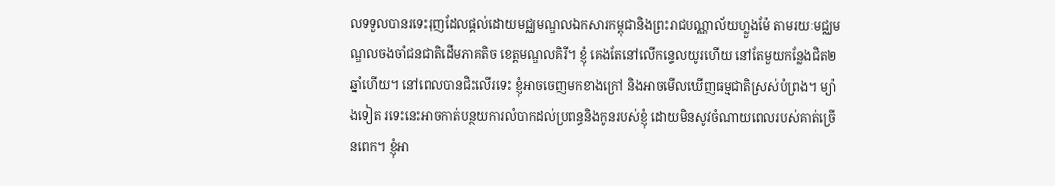លទទួលបានរទេះរុញដែលផ្តល់ដោយមជ្ឈមណ្ឌលឯកសារកម្ពុជានិងព្រះរាជបណ្ណាល័យហ្លួងម៉ែ តាមរយៈមជ្ឈមណ្ឌលចងចាំជនជាតិដើមភាគតិច ខេត្តមណ្ឌលគិរី។ ខ្ញុំ គេងតែនៅលើកន្ទេលយូរហើយ នៅតែមួយកន្លែងជិត២ឆ្នាំហើយ។ នៅពេលបានជិះលើរទេះ ខ្ញុំអាចចេញមកខាងក្រៅ និងអាចមើលឃើញធម្មជាតិស្រស់បំព្រង។ ម្យ៉ាងទៀត រទេះនេះអាចកាត់បន្ថយការលំបាកដល់ប្រពន្ធនិងកូនរបស់ខ្ញុំ ដោយមិនសូវចំណាយពេលរបស់គាត់ច្រើនពេក។ ខ្ញុំអា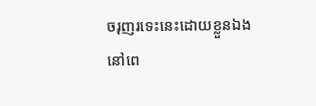ចរុញរទេះនេះដោយខ្លួនឯង នៅពេ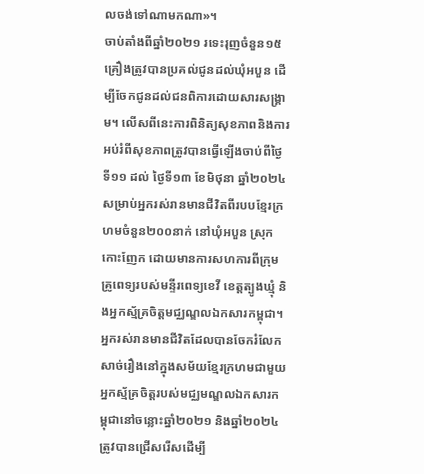លចង់ទៅណាមកណា»។
ចាប់តាំងពីឆ្នាំ២០២១ រទេះរុញចំនួន១៥គ្រឿងត្រូវបានប្រគល់ជូនដល់ឃុំអបួន ដើម្បីចែកជូនដល់ជនពិការដោយសារសង្រ្គាម។ លើសពីនេះការពិនិត្យសុខភាពនិងការអប់រំពីសុខភាពត្រូវបានធ្វើឡើងចាប់ពីថ្ងៃទី១១ ដល់ ថ្ងៃទី១៣ ខែមិថុនា ឆ្នាំ២០២៤ សម្រាប់អ្នករស់រានមានជីវិតពីរបបខ្មែរក្រហមចំនួន២០០នាក់ នៅឃុំអបួន ស្រុកកោះញែក ដោយមានការសហការពីក្រុមគ្រូពេទ្យរបស់មន្ទីរពេទ្យខេវី ខេត្តត្បូងឃ្មុំ និងអ្នកស្ម័គ្រចិត្តមជ្ឈណ្ឌលឯកសារកម្ពុជា។ អ្នករស់រានមានជីវិតដែលបានចែករំលែកសាច់រឿងនៅក្នុងសម័យខ្មែរក្រហមជាមួយអ្នកស្ម័គ្រចិត្តរបស់មជ្ឈមណ្ឌលឯកសារកម្ពុជានៅចន្លោះឆ្នាំ២០២១ និងឆ្នាំ២០២៤ ត្រូវបានជ្រើសរើសដើម្បី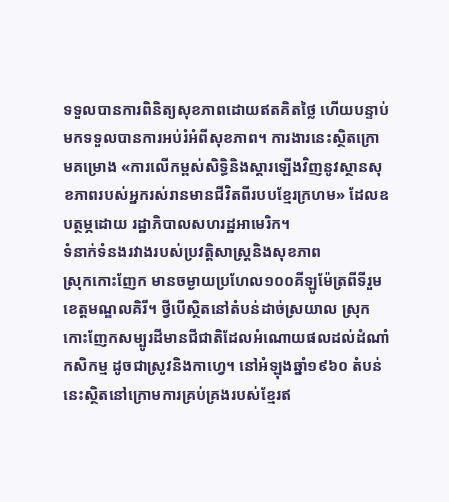ទទួលបានការពិនិត្យសុខភាពដោយឥតគិតថ្លៃ ហើយបន្ទាប់មកទទួលបានការអប់រំអំពីសុខភាព។ ការងារនេះសិ្ថតក្រោមគម្រោង «ការលើកម្ពស់សិទ្ធិនិងស្តារឡើងវិញនូវស្ថានសុខភាពរបស់អ្នករស់រានមានជីវិតពីរបបខ្មែរក្រហម» ដែលឧបត្ថម្ភដោយ រដ្ឋាភិបាលសហរដ្ឋអាមេរិក។
ទំនាក់ទំនងរវាងរបស់ប្រវត្តិសាស្រ្តនិងសុខភាព
ស្រុកកោះញែក មានចម្ងាយប្រហែល១០០គីឡូម៉ែត្រពីទីរួមខេត្តមណ្ឌលគិរី។ ថ្វីបើស្ថិតនៅតំបន់ដាច់ស្រយាល ស្រុកកោះញែកសម្បូរដីមានជីជាតិដែលអំណោយផលដល់ដំណាំកសិកម្ម ដូចជាស្រូវនិងកាហ្វេ។ នៅអំឡុងឆ្នាំ១៩៦០ តំបន់នេះស្ថិតនៅក្រោមការគ្រប់គ្រងរបស់ខ្មែរឥ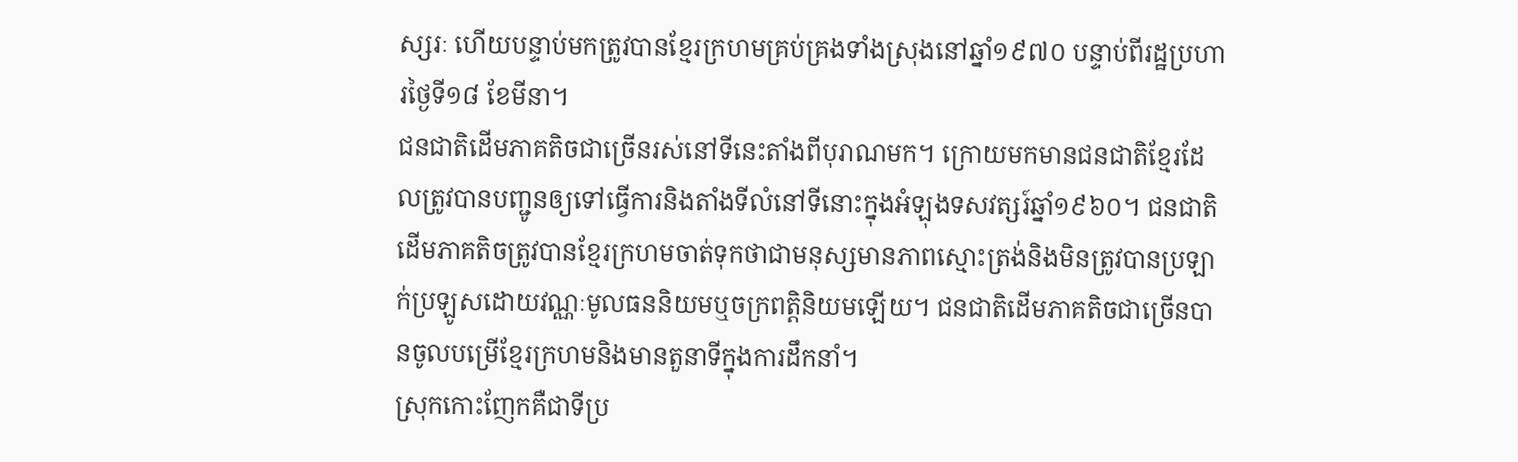ស្សរៈ ហើយបន្ទាប់មកត្រូវបានខ្មែរក្រហមគ្រប់គ្រងទាំងស្រុងនៅឆ្នាំ១៩៧០ បន្ទាប់ពីរដ្ឋប្រហារថ្ងៃទី១៨ ខែមីនា។
ជនជាតិដើមភាគតិចជាច្រើនរស់នៅទីនេះតាំងពីបុរាណមក។ ក្រោយមកមានជនជាតិខ្មែរដែលត្រូវបានបញ្ជូនឲ្យទៅធ្វើការនិងតាំងទីលំនៅទីនោះក្នុងអំឡុងទសវត្សរ៍ឆ្នាំ១៩៦០។ ជនជាតិដើមភាគតិចត្រូវបានខ្មែរក្រហមចាត់ទុកថាជាមនុស្សមានភាពស្មោះត្រង់និងមិនត្រូវបានប្រឡាក់ប្រឡូសដោយវណ្ណៈមូលធននិយមឬចក្រពត្តិនិយមឡើយ។ ជនជាតិដើមភាគតិចជាច្រើនបានចូលបម្រើខ្មែរក្រហមនិងមានតួនាទីក្នុងការដឹកនាំ។
ស្រុកកោះញែកគឺជាទីប្រ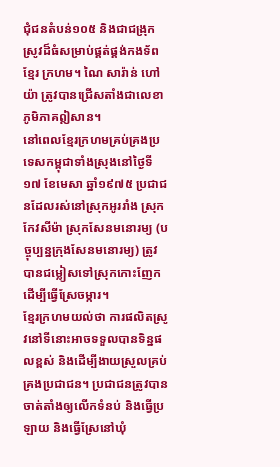ជុំជនតំបន់១០៥ និងជាជង្រុកស្រូវដ៏ធំសម្រាប់ផ្គត់ផ្គង់កងទ័ពខ្មែរ ក្រហម។ ណៃ សារ៉ាន់ ហៅ យ៉ា ត្រូវបានជ្រើសតាំងជាលេខាភូមិភាគឦសាន។
នៅពេលខ្មែរក្រហមគ្រប់គ្រងប្រទេសកម្ពុជាទាំងស្រុងនៅថ្ងៃទី១៧ ខែមេសា ឆ្នាំ១៩៧៥ ប្រជាជនដែលរស់នៅស្រុកអូររាំង ស្រុកកែវសីម៉ា ស្រុកសែនមនោរម្យ (បច្ចុប្បន្នក្រុងសែនមនោរម្យ) ត្រូវបានជម្លៀសទៅស្រុកកោះញែក ដើម្បីធ្វើស្រែចម្ការ។
ខ្មែរក្រហមយល់ថា ការផលិតស្រូវនៅទីនោះអាចទទួលបានទិន្នផលខ្ពស់ និងដើម្បីងាយស្រួលគ្រប់គ្រងប្រជាជន។ ប្រជាជនត្រូវបានចាត់តាំងឲ្យលើកទំនប់ និងធ្វើប្រឡាយ និងធ្វើស្រែនៅឃុំ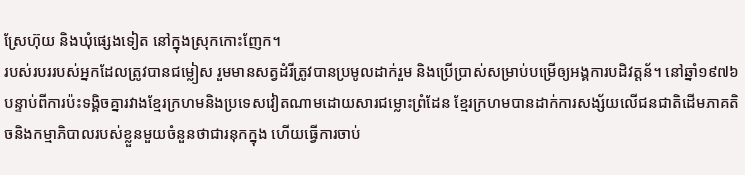ស្រែហ៊ុយ និងឃុំផ្សេងទៀត នៅក្នុងស្រុកកោះញែក។
របស់របររបស់អ្នកដែលត្រូវបានជម្លៀស រួមមានសត្វដំរីត្រូវបានប្រមូលដាក់រួម និងប្រើប្រាស់សម្រាប់បម្រើឲ្យអង្គការបដិវត្តន័។ នៅឆ្នាំ១៩៧៦ បន្ទាប់ពីការប៉ះទង្គិចគ្នារវាងខ្មែរក្រហមនិងប្រទេសវៀតណាមដោយសារជម្លោះព្រំដែន ខ្មែរក្រហមបានដាក់ការសង្ស័យលើជនជាតិដើមភាគតិចនិងកម្មាភិបាលរបស់ខ្លួនមួយចំនួនថាជារនុកក្នុង ហើយធ្វើការចាប់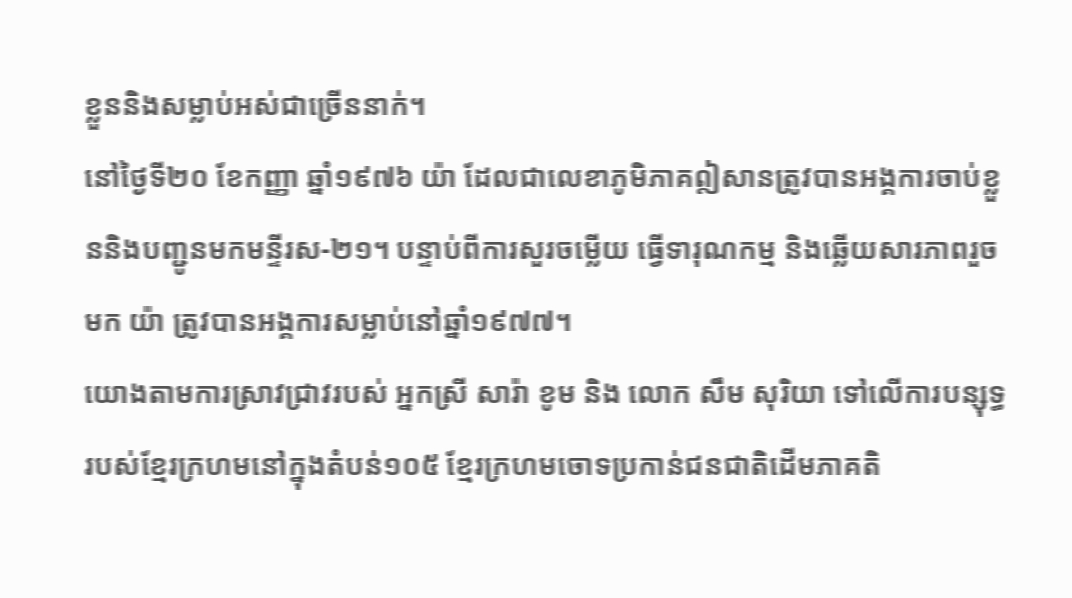ខ្លួននិងសម្លាប់អស់ជាច្រើននាក់។
នៅថ្ងៃទី២០ ខែកញ្ញា ឆ្នាំ១៩៧៦ យ៉ា ដែលជាលេខាភូមិភាគឦសានត្រូវបានអង្គការចាប់ខ្លួននិងបញ្ជូនមកមន្ទីរស-២១។ បន្ទាប់ពីការសួរចម្លើយ ធ្វើទារុណកម្ម និងឆ្លើយសារភាពរួចមក យ៉ា ត្រូវបានអង្គការសម្លាប់នៅឆ្នាំ១៩៧៧។
យោងតាមការស្រាវជ្រាវរបស់ អ្នកស្រី សារ៉ា ខូម និង លោក សឹម សុរិយា ទៅលើការបន្សុទ្ធរបស់ខ្មែរក្រហមនៅក្នុងតំបន់១០៥ ខ្មែរក្រហមចោទប្រកាន់ជនជាតិដើមភាគតិ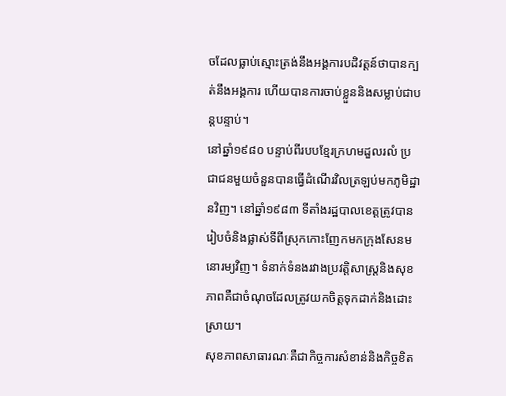ចដែលធ្លាប់ស្មោះត្រង់នឹងអង្គការបដិវត្តន៍ថាបានក្បត់នឹងអង្គការ ហើយបានការចាប់ខ្លួននិងសម្លាប់ជាបន្តបន្ទាប់។
នៅឆ្នាំ១៩៨០ បន្ទាប់ពីរបបខ្មែរក្រហមដួលរលំ ប្រជាជនមួយចំនួនបានធ្វើដំណើរវិលត្រឡប់មកភូមិដ្ឋានវិញ។ នៅឆ្នាំ១៩៨៣ ទីតាំងរដ្ឋបាលខេត្តត្រូវបានរៀបចំនិងផ្លាស់ទីពីស្រុកកោះញែកមកក្រុងសែនមនោរម្យវិញ។ ទំនាក់ទំនងរវាងប្រវត្តិសាស្រ្តនិងសុខភាពគឺជាចំណុចដែលត្រូវយកចិត្តទុកដាក់និងដោះស្រាយ។
សុខភាពសាធារណៈគឺជាកិច្ចការសំខាន់និងកិច្ចខិត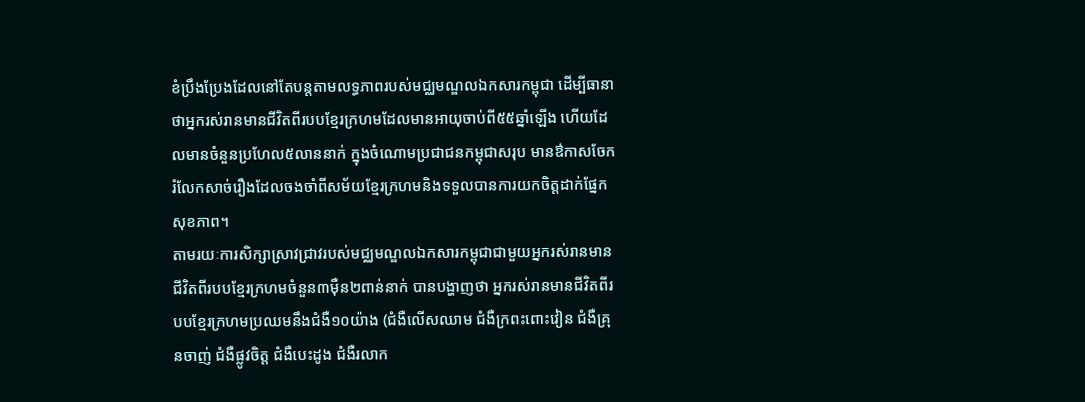ខំប្រឹងប្រែងដែលនៅតែបន្តតាមលទ្ធភាពរបស់មជ្ឈមណ្ឌលឯកសារកម្ពុជា ដើម្បីធានាថាអ្នករស់រានមានជីវិតពីរបបខ្មែរក្រហមដែលមានអាយុចាប់ពី៥៥ឆ្នាំឡើង ហើយដែលមានចំនួនប្រហែល៥លាននាក់ ក្នុងចំណោមប្រជាជនកម្ពុជាសរុប មានឳកាសចែករំលែកសាច់រឿងដែលចងចាំពីសម័យខ្មែរក្រហមនិងទទួលបានការយកចិត្តដាក់ផ្នែកសុខភាព។
តាមរយៈការសិក្សាស្រាវជ្រាវរបស់មជ្ឈមណ្ឌលឯកសារកម្ពុជាជាមួយអ្នករស់រានមានជីវិតពីរបបខ្មែរក្រហមចំនួន៣ម៉ឺន២ពាន់នាក់ បានបង្ហាញថា អ្នករស់រានមានជីវិតពីរបបខ្មែរក្រហមប្រឈមនឹងជំងឺ១០យ៉ាង (ជំងឺលើសឈាម ជំងឺក្រពះពោះវៀន ជំងឺគ្រុនចាញ់ ជំងឺផ្លូវចិត្ត ជំងឺបេះដូង ជំងឺរលាក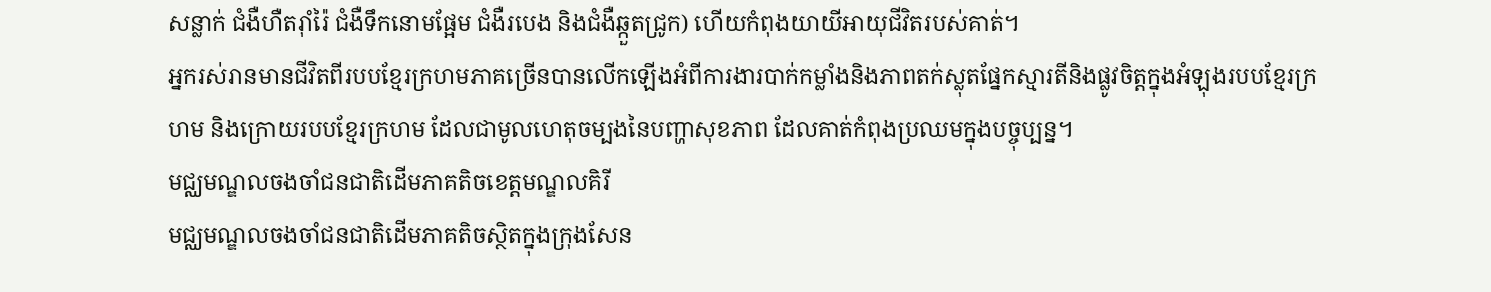សន្លាក់ ជំងឺហឺតរ៉ាំរ៉ៃ ជំងឺទឹកនោមផ្អែម ជំងឺរបេង និងជំងឺឆ្កួតជ្រូក) ហើយកំពុងយាយីអាយុជីវិតរបស់គាត់។
អ្នករស់រានមានជីវិតពីរបបខ្មែរក្រហមភាគច្រើនបានលើកឡើងអំពីការងារបាក់កម្លាំងនិងភាពតក់ស្លុតផ្នែកស្មារតីនិងផ្លូវចិត្តក្នុងអំឡុងរបបខ្មែរក្រហម និងក្រោយរបបខ្មែរក្រហម ដែលជាមូលហេតុចម្បងនៃបញ្ហាសុខភាព ដែលគាត់កំពុងប្រឈមក្នុងបច្ចុប្បន្ន។
មជ្ឈមណ្ឌលចងចាំជនជាតិដើមភាគតិចខេត្តមណ្ឌលគិរី
មជ្ឈមណ្ឌលចងចាំជនជាតិដើមភាគតិចស្ថិតក្នុងក្រុងសែន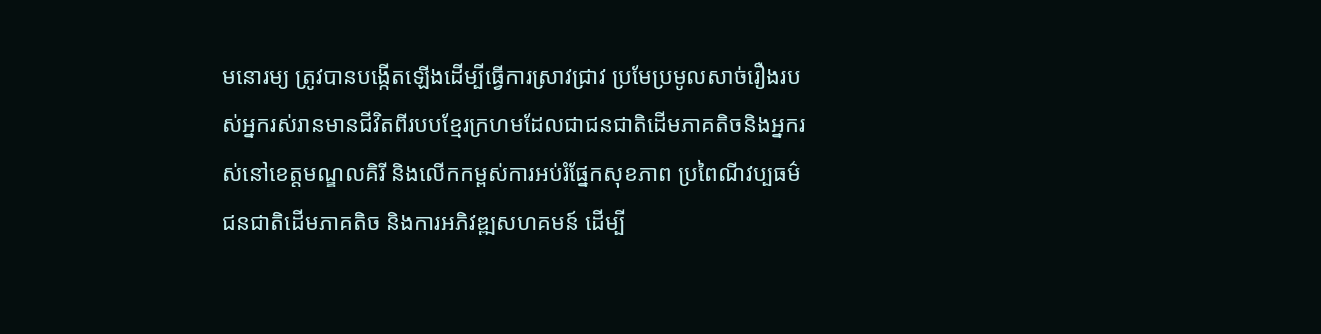មនោរម្យ ត្រូវបានបង្កើតឡើងដើម្បីធ្វើការស្រាវជ្រាវ ប្រមែប្រមូលសាច់រឿងរបស់អ្នករស់រានមានជីវិតពីរបបខ្មែរក្រហមដែលជាជនជាតិដើមភាគតិចនិងអ្នករស់នៅខេត្តមណ្ឌលគិរី និងលើកកម្ពស់ការអប់រំផ្នែកសុខភាព ប្រពៃណីវប្បធម៌ជនជាតិដើមភាគតិច និងការអភិវឌ្ឍសហគមន៍ ដើម្បី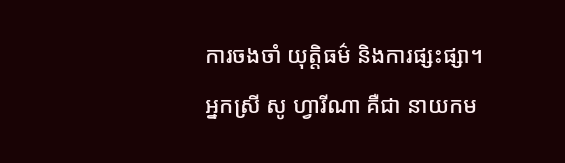ការចងចាំ យុត្តិធម៌ និងការផ្សះផ្សា។
អ្នកស្រី សូ ហ្វារីណា គឺជា នាយកម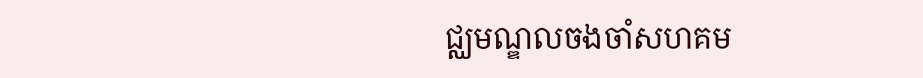ជ្ឈមណ្ឌលចងចាំសហគម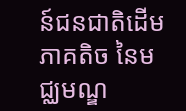ន៍ជនជាតិដើមភាគតិច នៃមជ្ឈមណ្ឌ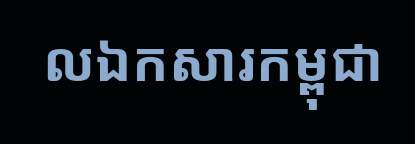លឯកសារកម្ពុជា